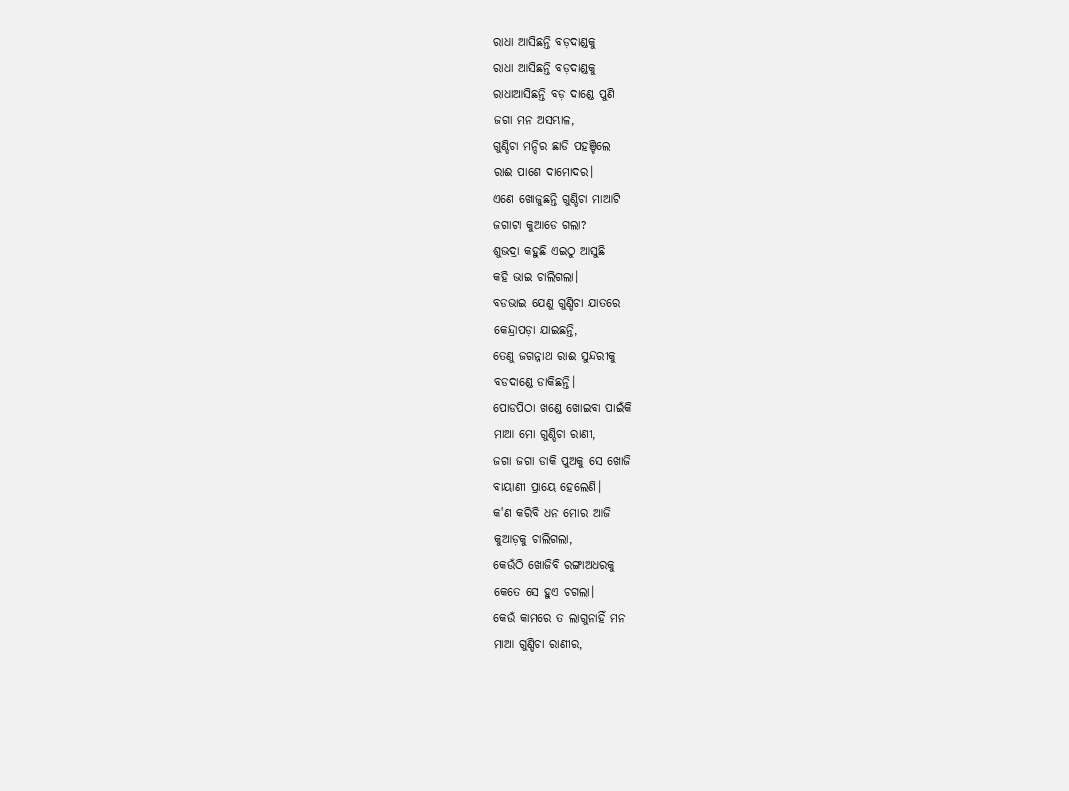ରାଧା ଆସିଛନ୍ତି ବଡ଼ଦାଣ୍ଡକୁ
ରାଧା ଆସିଛନ୍ତି ବଡ଼ଦାଣ୍ଡକୁ
ରାଧାଆସିଛନ୍ତି ବଡ଼ ଦାଣ୍ଡେ ପୁଣି
ଜଗା ମନ ଅସମ୍ଭାଳ,
ଗୁଣ୍ଡିଚା ମନ୍ଦିର ଛାଡି ପହଞ୍ଚିଲେ
ରାଈ ପାଶେ ଦାମୋଦର।
ଏଣେ ଖୋଜୁଛନ୍ତି ଗୁଣ୍ଡିଚା ମାଆଟି
ଜଗାଟା କୁଆଡେ ଗଲା?
ଶୁଭଦ୍ରା କହୁଛି ଏଇଠୁ ଆସୁଛି
କହି ଭାଇ ଚାଲିଗଲା।
ବଡଭାଇ ଯେଣୁ ଗୁଣ୍ଡିଚା ଯାତରେ
କେନ୍ଦ୍ରାପଡ଼ା ଯାଇଛନ୍ତି,
ତେଣୁ ଜଗନ୍ନାଥ ରାଈ ସୁନ୍ଦରୀକୁ
ବଡଦାଣ୍ଡେ ଡାକିଛନ୍ତି।
ପୋଡପିଠା ଖଣ୍ଡେ ଖୋଇବା ପାଇଁକି
ମାଆ ମୋ ଗୁଣ୍ଡିଚା ରାଣୀ,
ଜଗା ଜଗା ଡାକି ପୁଅକୁ ସେ ଖୋଜି
ବାୟାଣୀ ପ୍ରାୟେ ହେଲେଣି।
କ'ଣ କରିବି ଧନ ମୋର ଆଜି
କୁଆଡ଼କୁ ଚାଲିଗଲା,
କେଉଁଠି ଖୋଜିବି ରଙ୍ଗାଅଧରକୁ
କେତେ ସେ ହୁଏ ଚଗଲା।
କେଉଁ କାମରେ ତ ଲାଗୁନାହିଁ ମନ
ମାଆ ଗୁଣ୍ଡିଚା ରାଣୀର,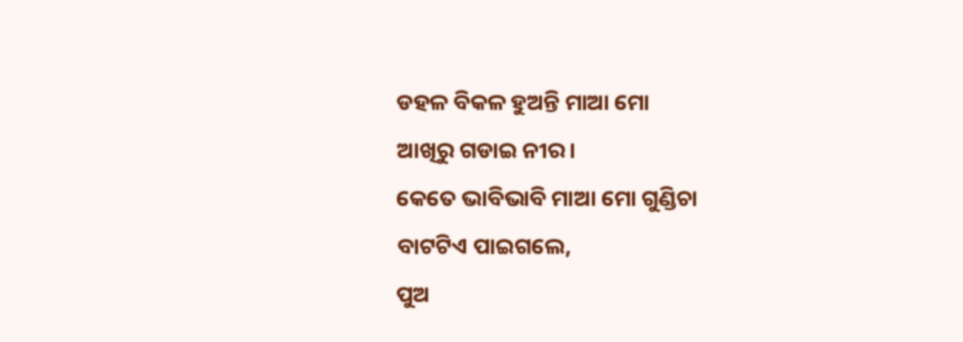ଡହଳ ବିକଳ ହୁଅନ୍ତି ମାଆ ମୋ
ଆଖିରୁ ଗଡାଇ ନୀର।
କେତେ ଭାବିଭାବି ମାଆ ମୋ ଗୁଣ୍ଡିଚା
ବାଟଟିଏ ପାଇଗଲେ,
ପୁଅ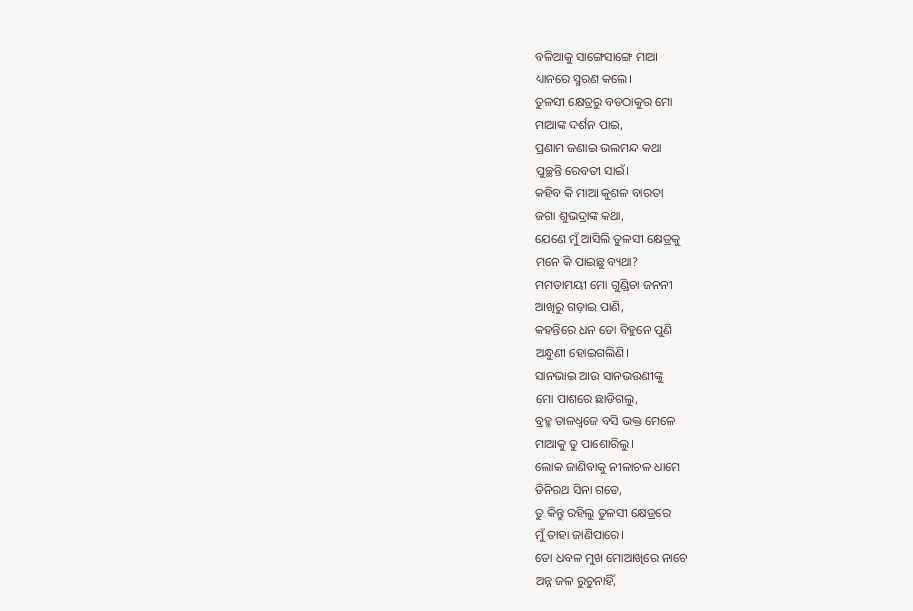ବଳିଆକୁ ସାଙ୍ଗେସାଙ୍ଗେ ମାଆ
ଧ୍ୟାନରେ ସ୍ମରଣ କଲେ।
ତୁଳସୀ କ୍ଷେତ୍ରରୁ ବଡଠାକୁର ମୋ
ମାଆଙ୍କ ଦର୍ଶନ ପାଇ,
ପ୍ରଣାମ ଜଣାଇ ଭଲମନ୍ଦ କଥା
ପୁଚ୍ଛନ୍ତି ରେବତୀ ସାଇଁ।
କହିବ କି ମାଆ କୁଶଳ ବାରତା
ଜଗା ଶୁଭଦ୍ରାଙ୍କ କଥା,
ଯେଣେ ମୁଁ ଆସିଲି ତୁଳସୀ କ୍ଷେତ୍ରକୁ
ମନେ କି ପାଇଛୁ ବ୍ୟଥା?
ମମତାମୟୀ ମୋ ଗୁଣ୍ଡିଚା ଜନନୀ
ଆଖିରୁ ଗଡ଼ାଇ ପାଣି,
କହନ୍ତିରେ ଧନ ତୋ ବିହୁନେ ପୁଣି
ଅନ୍ଧୁଣୀ ହୋଇଗଲିଣି।
ସାନଭାଇ ଆଉ ସାନଭଉଣୀଙ୍କୁ
ମୋ ପାଶରେ ଛାଡିଗଲୁ,
ବ୍ରହ୍ମ ତାଳଧ୍ଵଜେ ବସି ଭକ୍ତ ମେଳେ
ମାଆକୁ ତୁ ପାଶୋରିଲୁ।
ଲୋକ ଜାଣିବାକୁ ନୀଳାଚଳ ଧାମେ
ତିନିରଥ ସିନା ଗଡେ,
ତୁ କିନ୍ତୁ ରହିଲୁ ତୁଳସୀ କ୍ଷେତ୍ରରେ
ମୁଁ ତାହା ଜାଣିପାରେ।
ତୋ ଧବଳ ମୁଖ ମୋଆଖିରେ ନାଚେ
ଅନ୍ନ ଜଳ ରୁଚୁନାହିଁ,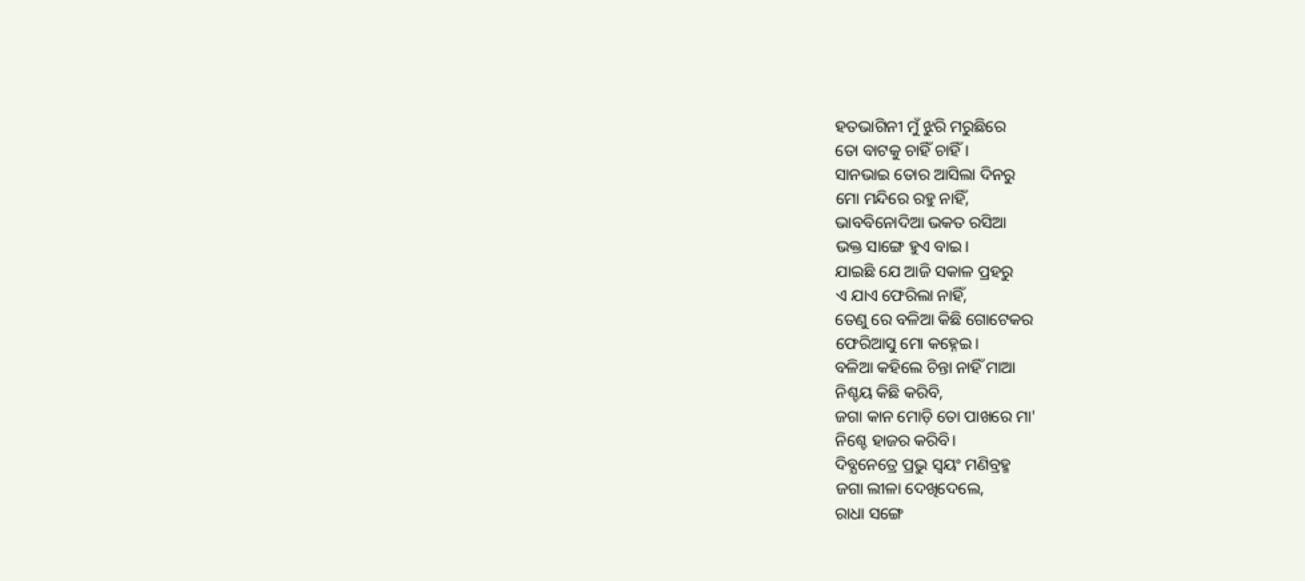ହତଭାଗିନୀ ମୁଁ ଝୁରି ମରୁଛିରେ
ତୋ ବାଟକୁ ଚାହିଁ ଚାହିଁ।
ସାନଭାଇ ତୋର ଆସିଲା ଦିନରୁ
ମୋ ମନ୍ଦିରେ ରହୁ ନାହିଁ,
ଭାବବିନୋଦିଆ ଭକତ ରସିଆ
ଭକ୍ତ ସାଙ୍ଗେ ହୁଏ ବାଇ।
ଯାଇଛି ଯେ ଆଜି ସକାଳ ପ୍ରହରୁ
ଏ ଯାଏ ଫେରିଲା ନାହିଁ,
ତେଣୁ ରେ ବଳିଆ କିଛି ଗୋଟେକର
ଫେରିଆସୁ ମୋ କହ୍ନେଇ।
ବଳିଆ କହିଲେ ଚିନ୍ତା ନାହିଁ ମାଆ
ନିଶ୍ଚୟ କିଛି କରିବି,
ଜଗା କାନ ମୋଡ଼ି ତୋ ପାଖରେ ମା'
ନିଶ୍ଚେ ହାଜର କରିବି।
ଦିବ୍ଯନେତ୍ରେ ପ୍ରଭୁ ସ୍ଵୟଂ ମଣିବ୍ରହ୍ମ
ଜଗା ଲୀଳା ଦେଖିଦେଲେ,
ରାଧା ସଙ୍ଗେ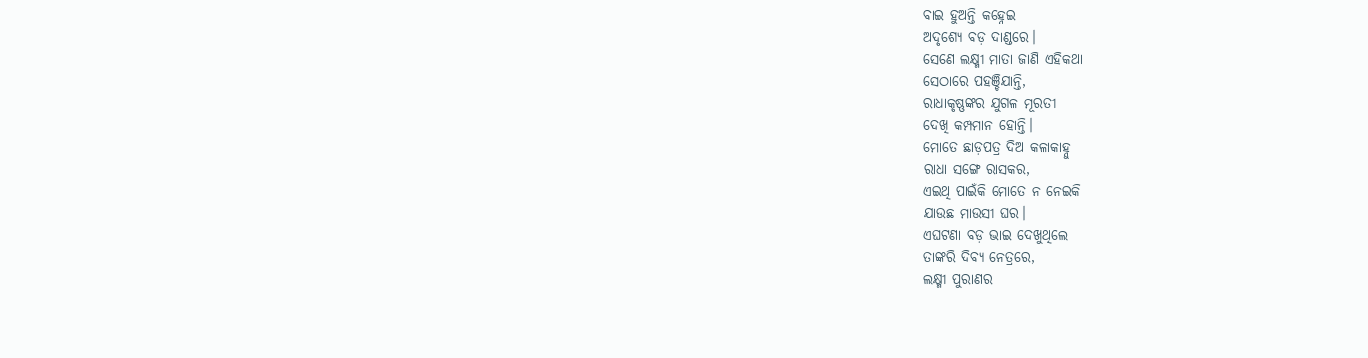ବାଇ ହୁଅନ୍ତି କହ୍ନେଇ
ଅଦୃଶ୍ଯେ ବଡ଼ ଦାଣ୍ଡରେ।
ସେଣେ ଲକ୍ଷ୍ମୀ ମାତା ଜାଣି ଏହିକଥା
ସେଠାରେ ପହଞ୍ଚିଯାନ୍ତି,
ରାଧାକୃଷ୍ଣଙ୍କର ଯୁଗଳ ମୂରତୀ
ଦେଖି କମ୍ପମାନ ହୋନ୍ତି।
ମୋତେ ଛାଡ଼ପତ୍ର ଦିଅ କଳାକାହ୍ନୁ
ରାଧା ସଙ୍ଗେ ରାସକର,
ଏଇଥି ପାଇଁକି ମୋତେ ନ ନେଇକି
ଯାଉଛ ମାଉସୀ ଘର।
ଏଘଟଣା ବଡ଼ ଭାଇ ଦେଖୁଥିଲେ
ତାଙ୍କରି ଦିବ୍ୟ ନେତ୍ରରେ,
ଲକ୍ଷ୍ମୀ ପୁରାଣର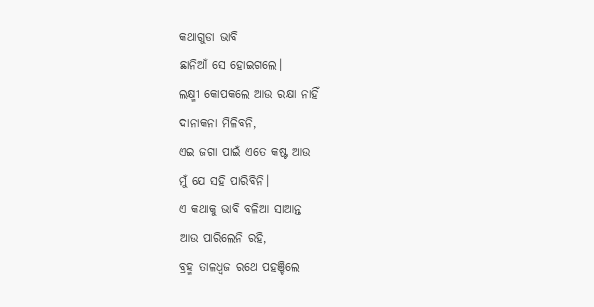କଥାଗୁଡା ଭାବି
ଛାନିଆଁ ସେ ହୋଇଗଲେ।
ଲକ୍ଷ୍ମୀ କୋପକଲେ ଆଉ ରକ୍ଷା ନାହିଁ
ଦାନାକନା ମିଳିବନି,
ଏଇ ଜଗା ପାଇଁ ଏତେ କଷ୍ଟ ଆଉ
ମୁଁ ଯେ ସହି ପାରିବିନି।
ଏ କଥାକୁ ଭାବି ବଳିଆ ସାଆନ୍ତ
ଆଉ ପାରିଲେନି ରହି,
ବ୍ରହ୍ମ ତାଳଧ୍ଵଜ ରଥେ ପହଞ୍ଚିଲେ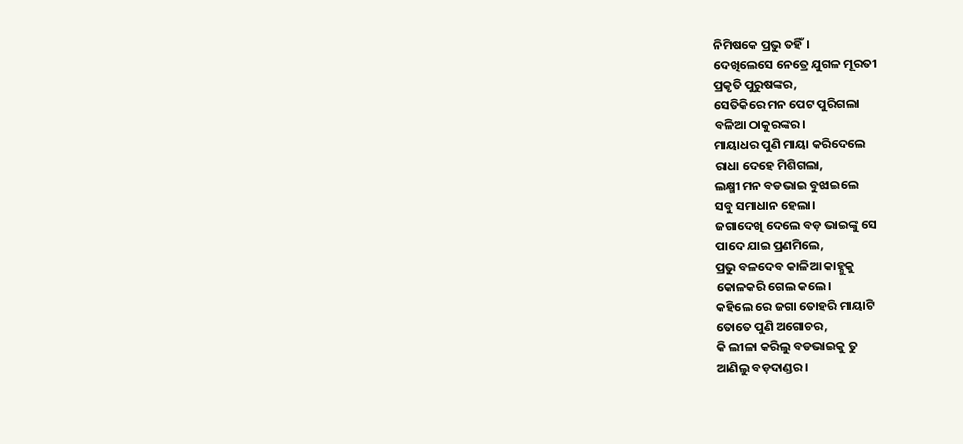ନିମିଷକେ ପ୍ରଭୁ ତହିଁ।
ଦେଖିଲେସେ ନେତ୍ରେ ଯୁଗଳ ମୂରତୀ
ପ୍ରକୃତି ପୁରୁଷଙ୍କର,
ସେତିକିରେ ମନ ପେଟ ପୁରିଗଲା
ବଳିଆ ଠାକୁରଙ୍କର।
ମାୟାଧର ପୁଣି ମାୟା କରିଦେଲେ
ରାଧା ଦେହେ ମିଶିଗଲା,
ଲକ୍ଷ୍ମୀ ମନ ବଡଭାଇ ବୁଝାଇଲେ
ସବୁ ସମାଧାନ ହେଲା।
ଜଗାଦେଖି ଦେଲେ ବଡ଼ ଭାଇଙ୍କୁ ସେ
ପାଦେ ଯାଇ ପ୍ରଣମିଲେ,
ପ୍ରଭୁ ବଳଦେବ କାଳିଆ କାହ୍ନୁକୁ
କୋଳକରି ଗେଲ କଲେ।
କହିଲେ ରେ ଜଗା ତୋହରି ମାୟାଟି
ତୋତେ ପୁଣି ଅଗୋଚର,
କି ଲୀଳା କରିଲୁ ବଡଭାଇକୁ ତୁ
ଆଣିଲୁ ବଡ଼ଦାଣ୍ଡର।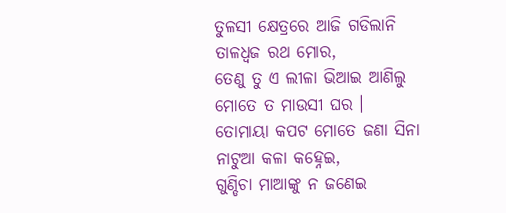ତୁଳସୀ କ୍ଷେତ୍ରରେ ଆଜି ଗଡିଲାନି
ତାଳଧ୍ଵଜ ରଥ ମୋର,
ତେଣୁ ତୁ ଏ ଲୀଳା ଭିଆଇ ଆଣିଲୁ
ମୋତେ ତ ମାଉସୀ ଘର ।
ତୋମାୟା କପଟ ମୋତେ ଜଣା ସିନା
ନାଟୁଆ କଳା କହ୍ନେଇ,
ଗୁଣ୍ଡିଚା ମାଆଙ୍କୁ ନ ଜଣେଇ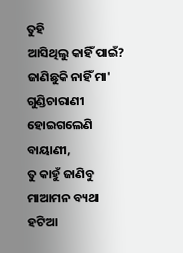ତୁହି
ଆସିଥିଲୁ କାହିଁ ପାଇଁ?
ଜାଣିଛୁକି ନାହିଁ ମା' ଗୁଣ୍ଡିଚାରାଣୀ
ହୋଇଗଲେଣି ବାୟାଣୀ,
ତୁ କାହୁଁ ଜାଣିବୁ ମାଆମନ ବ୍ୟଥା
ହଟିଆ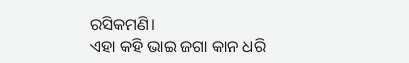ରସିକମଣି।
ଏହା କହି ଭାଇ ଜଗା କାନ ଧରି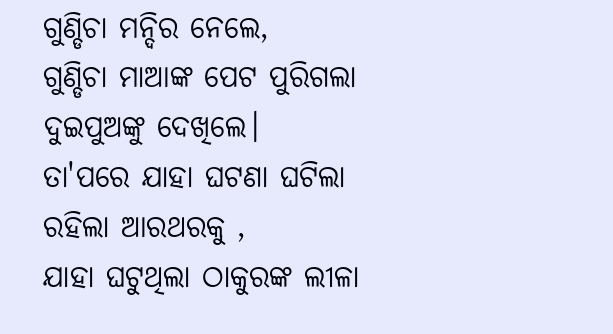ଗୁଣ୍ଡିଚା ମନ୍ଦିର ନେଲେ,
ଗୁଣ୍ଡିଚା ମାଆଙ୍କ ପେଟ ପୁରିଗଲା
ଦୁଇପୁଅଙ୍କୁ ଦେଖିଲେ।
ତା'ପରେ ଯାହା ଘଟଣା ଘଟିଲା
ରହିଲା ଆରଥରକୁ ,
ଯାହା ଘଟୁଥିଲା ଠାକୁରଙ୍କ ଲୀଳା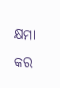କ୍ଷମା କର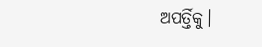ଅପର୍ତ୍ତିକୁ।